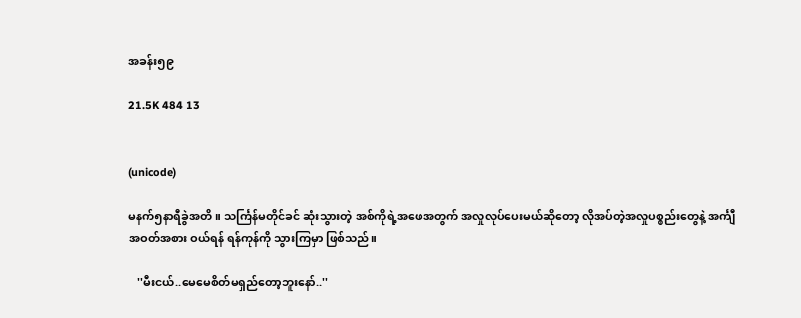အခန်း၅၉

21.5K 484 13


(unicode)

မနက်၅နာရီခွဲအတိ။ သင်္ကြန်မတိုင်ခင် ဆုံးသွားတဲ့ အစ်ကိုရဲ့အဖေအတွက် အလှုလုပ်ပေးမယ်ဆိုတော့ လိုအပ်တဲ့အလှုပစ္စည်းတွေနဲ့ အင်္ကျီအဝတ်အစား ဝယ်ရန် ရန်ကုန်ကို သွားကြမှာ ဖြစ်သည်။

   ''မီးငယ်..မေမေစိတ်မရှည်တော့ဘူးနော်..''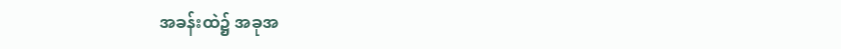အခန်းထဲ၌ အခုအ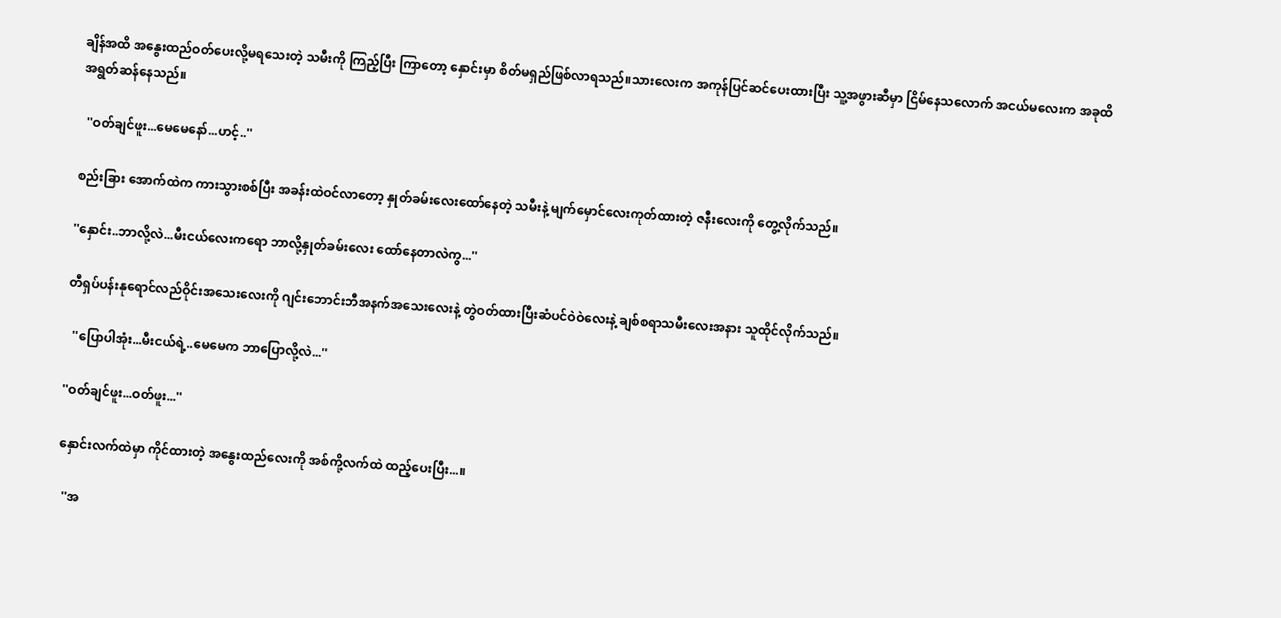ချိန်အထိ အနွေးထည်ဝတ်ပေးလို့မရသေးတဲ့ သမီးကို ကြည့်ပြီး ကြာတော့ နှောင်းမှာ စိတ်မရှည်ဖြစ်လာရသည်။သားလေးက အကုန်ပြင်ဆင်ပေးထားပြီး သူ့အဖွားဆီမှာ ငြိမ်နေသလောက် အငယ်မလေးက အခုထိ အရွတ်ဆန်နေသည်။

  ''ဝတ်ချင်ဖူး...မေမေနော်...ဟင့်..''

စည်းခြား အောက်ထဲက ကားသွားစစ်ပြီး အခန်းထဲဝင်လာတော့ နှုတ်ခမ်းလေးထော်နေတဲ့ သမီးနဲ့ မျက်မှောင်လေးကုတ်ထားတဲ့ ဇနီးလေးကို တွေ့လိုက်သည်။

''နှောင်း..ဘာလို့လဲ...မီးငယ်လေးကရော ဘာလို့နှုတ်ခမ်းလေး ထော်နေတာလဲကွ...''

တီရှပ်ပန်းနုရောင်လည်ဝိုင်းအသေးလေးကို ဂျင်းဘောင်းဘီအနက်အသေးလေးနဲ့ တွဲဝတ်ထားပြီးဆံပင်ဝဲဝဲလေးနဲ့ ချစ်စရာသမီးလေးအနား သူထိုင်လိုက်သည်။

  ''ပြောပါအုံး...မီးငယ်ရဲ့..မေမေက ဘာပြောလို့လဲ...''

''ဝတ်ချင်ဖူး...ဝတ်ဖူး...''

နှောင်းလက်ထဲမှာ ကိုင်ထားတဲ့ အနွေးထည်လေးကို အစ်ကို့လက်ထဲ ထည့်ပေးပြီး...။

  ''အ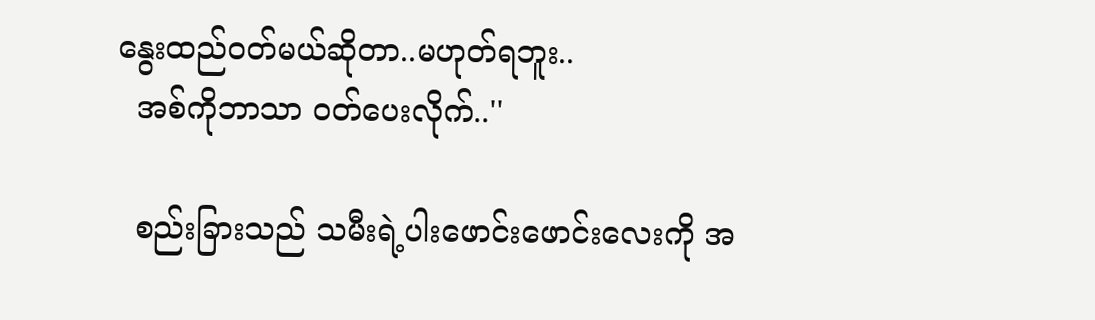နွေးထည်ဝတ်မယ်ဆိုတာ..မဟုတ်ရဘူး..
  အစ်ကိုဘာသာ ဝတ်ပေးလိုက်..''

  စည်းခြားသည် သမီးရဲ့ပါးဖောင်းဖောင်းလေးကို အ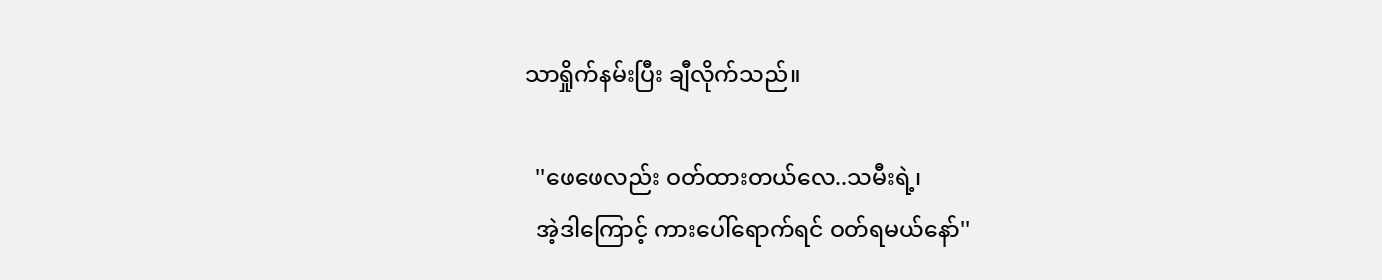သာရှိုက်နမ်းပြီး ချီလိုက်သည်။

  ''ဖေဖေလည်း ဝတ်ထားတယ်လေ..သမီးရဲ့၊
  အဲ့ဒါကြောင့် ကားပေါ်ရောက်ရင် ဝတ်ရမယ်နော်''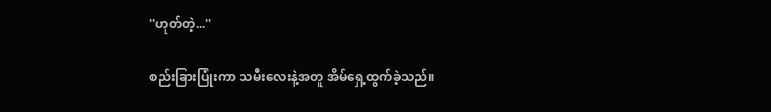''ဟုတ်တဲ့...''

စည်းခြားပြုံးကာ သမီးလေးနဲ့အတူ အိမ်ရှေ့ထွက်ခဲ့သည်။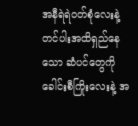အနီရဲရဲဝတ်စုံလေးနဲ့ တင်ပါးအထိရှည်နေသော ဆံပင်တွေကို ခေါင်းစီကြိုးလေးနဲ့ အ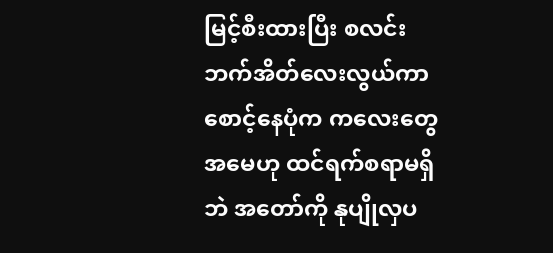မြင့်စီးထားပြီး စလင်းဘက်အိတ်လေးလွယ်ကာ စောင့်နေပုံက ကလေးတွေအမေဟု ထင်ရက်စရာမရှိဘဲ အတော်ကို နုပျိုလှပ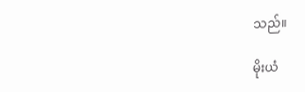သည်။

မိုးယံ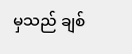မှသည် ချစ်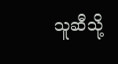သူဆီသို့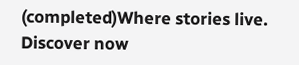(completed)Where stories live. Discover now